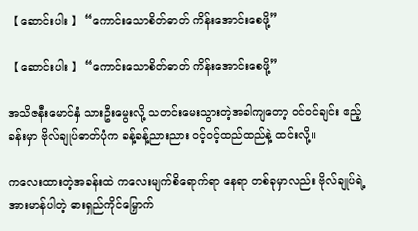【 ဆောင်းပါး 】 “ကောင်းသောစိတ်ဓာတ် ကိန်းအောင်းစေဖို့”

【 ဆောင်းပါး 】 “ကောင်းသောစိတ်ဓာတ် ကိန်းအောင်းစေဖို့”

အသိဇနီးမောင်နှံ သားဦးမွေးလို့ သတင်းမေးသွားတဲ့အခါကျတော့ ဝင်ဝင်ချင်း ဧည့်ခန်းမှာ ဗိုလ်ချုပ်ဓာတ်ပုံက ခန့်ခန့်ညားညား ဝင့်ဝင့်ထည်ထည်နဲ့ ထင်းလို့။

ကလေးထားတဲ့အခန်းထဲ ကလေးမျက်စိရောက်ရာ နေရာ တစ်ခုမှာလည်း ဗိုလ်ချုပ်ရဲ့ အားမာန်ပါတဲ့ ဓားရှည်ကိုင်မြှောက်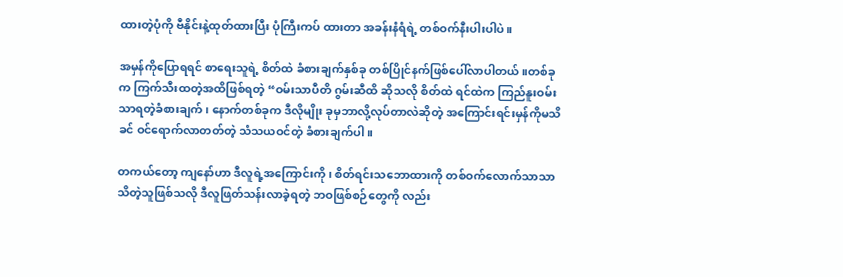ထားတဲ့ပုံကို ဗီနိုင်းနဲ့ထုတ်ထားပြီး ပုံကြီးကပ် ထားတာ အခန်းနံရံရဲ့ တစ်ဝက်နီးပါးပါပဲ။

အမှန်ကိုပြောရရင် စာရေးသူရဲ့ စိတ်ထဲ ခံစားချက်နှစ်ခု တစ်ပြိုင်နက်ဖြစ်ပေါ်လာပါတယ်။တစ်ခုက ကြက်သီးထတဲ့အထိဖြစ်ရတဲ့ “ဝမ်းသာပီတိ ဂွမ်းဆီထိ ဆိုသလို စိတ်ထဲ ရင်ထဲက ကြည်နူးဝမ်းသာရတဲ့ခံစားချက်၊ နောက်တစ်ခုက ဒီလိုမျိုး ခုမှဘာလို့လုပ်တာလဲဆိုတဲ့ အကြောင်းရင်းမှန်ကိုမသိခင် ဝင်ရောက်လာတတ်တဲ့ သံသယဝင်တဲ့ ခံစားချက်ပါ။

တကယ်တော့ ကျနော်ဟာ ဒီလူရဲ့အကြောင်းကို၊ စိတ်ရင်းသဘောထားကို တစ်ဝက်လောက်သာသာသိတဲ့သူဖြစ်သလို ဒီလူဖြတ်သန်းလာခဲ့ရတဲ့ ဘဝဖြစ်စဉ်တွေကို လည်း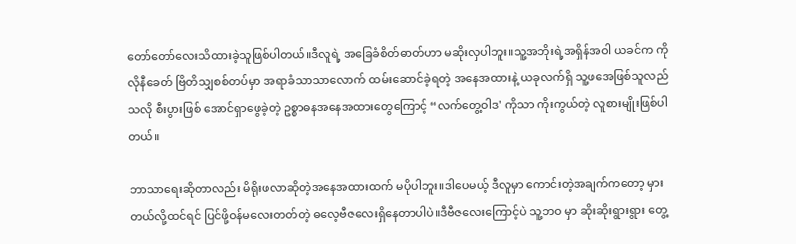တော်တော်လေးသိထားခဲ့သူဖြစ်ပါတယ်။ဒီလူရဲ့ အခြေခံစိတ်ဓာတ်ဟာ မဆိုးလှပါဘူး။သူ့အဘိုးရဲ့အရှိန်အဝါ ယခင်က ကိုလိုနီခေတ် ဗြိတိသျှစစ်တပ်မှာ အရာခံသာသာလောက် ထမ်းဆောင်ခဲ့ရတဲ့ အနေအထားနဲ့ ယခုလက်ရှိ သူ့ဖအေဖြစ်သူလည်သလို စီးပွားဖြစ် အောင်ရှာဖွေခဲ့တဲ့ ဥစ္စာဓနအနေအထားတွေကြောင့် “လက်တွေ့ဝါဒ' ကိုသာ ကိုးကွယ်တဲ့ လူစားမျိုးဖြစ်ပါတယ်။

ဘာသာရေးဆိုတာလည်း မိရိုးဖလာဆိုတဲ့အနေအထားထက် မပိုပါဘူး။ဒါပေမယ့် ဒီလူမှာ ကောင်းတဲ့အချက်ကတော့ မှားတယ်လို့ထင်ရင် ပြင်ဖို့ဝန်မလေးတတ်တဲ့ ဓလေ့ဗီဇလေးရှိနေတာပါပဲ။ဒီဗီဇလေးကြောင့်ပဲ သူ့ဘဝ မှာ ဆိုးဆိုးရွားရွား တွေ့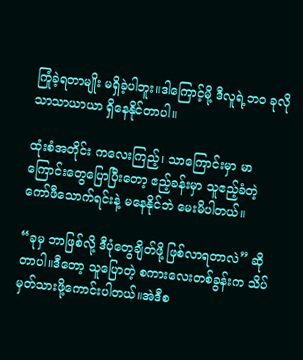ကြုံခဲ့ရတာမျိုး မရှိခဲ့ပါဘူး။ဒါကြောင့်မို့ ဒီလူရဲ့ဘဝ ခုလိုသာသာယာယာ ရှိနေနိုင်တာပါ။

ထုံးစံအတိုင်း ကလေးကြည့်၊ သာကြောင်းမှာ မာကြောင်းတွေပြောပြီးတော့ ဧည့်ခန်းမှာ သူဧည့်ခံတဲ့ ကော်ဖီသောက်ရင်းနဲ့ မနေနိုင်ဘဲ မေးမိပါတယ်။

“ခုမှ ဘာဖြစ်လို့ ဒီပုံတွေချိတ်ဖို့ ဖြစ်လာရတာလဲ” ဆိုတာပါ။ဒီတော့ သူပြောတဲ့ စကားလေးတစ်ခွန်းက သိပ်မှတ်သားဖို့ကောင်းပါတယ်။အဲဒီစ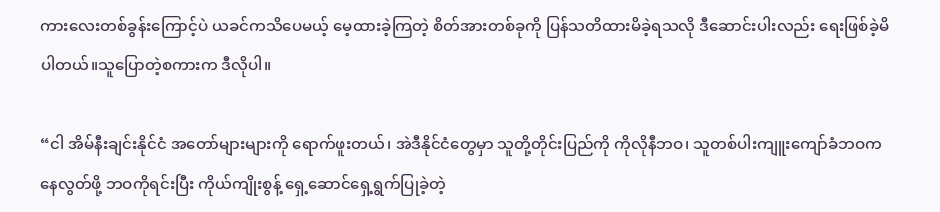ကားလေးတစ်ခွန်းကြောင့်ပဲ ယခင်ကသိပေမယ့် မေ့ထားခဲ့ကြတဲ့ စိတ်အားတစ်ခုကို ပြန်သတိထားမိခဲ့ရသလို ဒီဆောင်းပါးလည်း ရေးဖြစ်ခဲ့မိပါတယ်။သူပြောတဲ့စကားက ဒီလိုပါ။

“ငါ အိမ်နီးချင်းနိုင်ငံ အတော်များများကို ရောက်ဖူးတယ်၊ အဲဒီနိုင်ငံတွေမှာ သူတို့တိုင်းပြည်ကို ကိုလိုနီဘဝ၊ သူတစ်ပါးကျူးကျော်ခံဘဝကနေလွတ်ဖို့ ဘဝကိုရင်းပြီး ကိုယ်ကျိုးစွန့် ရှေ့ဆောင်ရှေ့ရွက်ပြုခဲ့တဲ့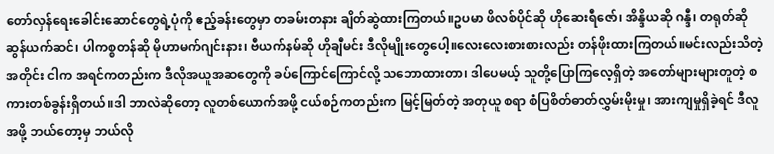တော်လှန်ရေးခေါင်းဆောင်တွေရဲ့ပုံကို ဧည့်ခန်းတွေမှာ တခမ်းတနား ချိတ်ဆွဲထားကြတယ်။ဥပမာ ဖိလစ်ပိုင်ဆို ဟိုဆေးရီဇော်၊ အိန္ဒိယဆို ဂန္ဒီ၊ တရုတ်ဆို ဆွန်ယက်ဆင်၊ ပါကစ္စတန်ဆို မိုဟာမက်ဂျင်းနား၊ ဗီယက်နမ်ဆို ဟိုချီမင်း ဒီလိုမျိုးတွေပေါ့။လေးလေးစားစားလည်း တန်ဖိုးထားကြတယ်။မင်းလည်းသိတဲ့အတိုင်း ငါက အရင်ကတည်းက ဒီလိုအယူအဆတွေကို ခပ်ကြောင်ကြောင်လို့ သဘောထားတာ၊ ဒါပေမယ့် သူတို့ပြောကြလေ့ရှိတဲ့ အတော်များများတူတဲ့ စကားတစ်ခွန်းရှိတယ်။ဒါ ဘာလဲဆိုတော့ လူတစ်ယောက်အဖို့ ငယ်စဉ်ကတည်းက မြင့်မြတ်တဲ့ အတုယူ စရာ စံပြစိတ်ဓာတ်လွှမ်းမိုးမှု၊ အားကျမှုရှိခဲ့ရင် ဒီလူအဖို့ ဘယ်တော့မှ ဘယ်လို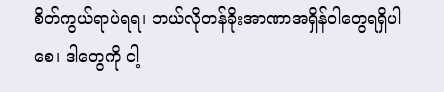စိတ်ကွယ်ရာပဲရရ၊ ဘယ်လိုတန်ခိုးအာဏာအရှိန်ဝါတွေရရှိပါစေ၊ ဒါတွေကို ငါ့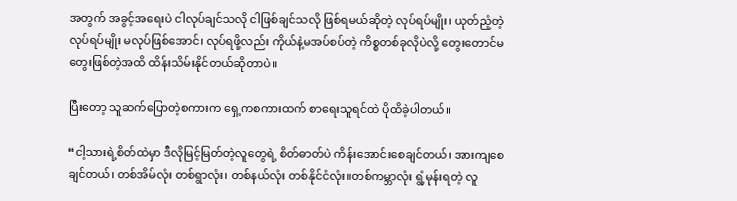အတွက် အခွင့်အရေးပဲ ငါလုပ်ချင်သလို ငါဖြစ်ချင်သလို ဖြစ်ရမယ်ဆိုတဲ့ လုပ်ရပ်မျိုး၊ ယုတ်ညံ့တဲ့လုပ်ရပ်မျိုး မလုပ်ဖြစ်အောင်၊ လုပ်ရဖို့လည်း ကိုယ်နဲ့မအပ်စပ်တဲ့ ကိစ္စတစ်ခုလိုပဲလို့ တွေးတောင်မတွေးဖြစ်တဲ့အထိ ထိန်းသိမ်းနိုင်တယ်ဆိုတာပဲ။

ပြီးတော့ သူဆက်ပြောတဲ့စကားက ရှေ့ကစကားထက် စာရေးသူရင်ထဲ ပိုထိခဲ့ပါတယ်။

“ငါ့သားရဲ့စိတ်ထဲမှာ ဒီလိုမြင့်မြတ်တဲ့လူတွေရဲ့ စိတ်ဓာတ်ပဲ ကိန်းအောင်းစေချင်တယ်၊ အားကျစေချင်တယ်၊ တစ်အိမ်လုံး တစ်ရွာလုံး၊ တစ်နယ်လုံး တစ်နိုင်ငံလုံး။တစ်ကမ္ဘာလုံး ရွံ့မုန်းရတဲ့ လူ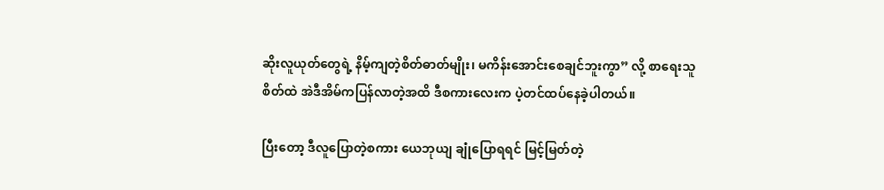ဆိုးလူယုတ်တွေရဲ့ နိမ့်ကျတဲ့စိတ်ဓာတ်မျိုး၊ မကိန်းအောင်းစေချင်ဘူးကွာ” လို့ စာရေးသူစိတ်ထဲ အဲဒီအိမ်ကပြန်လာတဲ့အထိ ဒီစကားလေးက ပဲ့တင်ထပ်နေခဲ့ပါတယ်။

ပြီးတော့ ဒီလူပြောတဲ့စကား ယေဘုယျ ချုံပြောရရင် မြင့်မြတ်တဲ့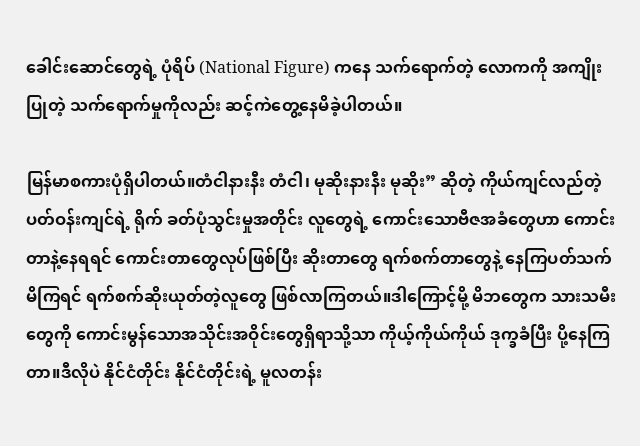ခေါင်းဆောင်တွေရဲ့ ပုံရိပ် (National Figure) ကနေ သက်ရောက်တဲ့ လောကကို အကျိုးပြုတဲ့ သက်ရောက်မှုကိုလည်း ဆင့်ကဲတွေ့နေမိခဲ့ပါတယ်။

မြန်မာစကားပုံရှိပါတယ်။တံငါနားနီး တံငါ၊ မုဆိုးနားနီး မုဆိုး” ဆိုတဲ့ ကိုယ်ကျင်လည်တဲ့ ပတ်ဝန်းကျင်ရဲ့ ရိုက် ခတ်ပုံသွင်းမှုအတိုင်း လူတွေရဲ့ ကောင်းသောဗီဇအခံတွေဟာ ကောင်းတာနဲ့နေရရင် ကောင်းတာတွေလုပ်ဖြစ်ပြီး ဆိုးတာတွေ ရက်စက်တာတွေနဲ့ နေကြပတ်သက်မိကြရင် ရက်စက်ဆိုးယုတ်တဲ့လူတွေ ဖြစ်လာကြတယ်။ဒါကြောင့်မို့ မိဘတွေက သားသမီးတွေကို ကောင်းမွန်သောအသိုင်းအဝိုင်းတွေရှိရာသို့သာ ကိုယ့်ကိုယ်ကိုယ် ဒုက္ခခံပြီး ပို့နေကြတာ။ဒီလိုပဲ နိုင်ငံတိုင်း နိုင်ငံတိုင်းရဲ့ မူလတန်း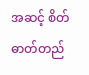အဆင့် စိတ်ဓာတ်တည်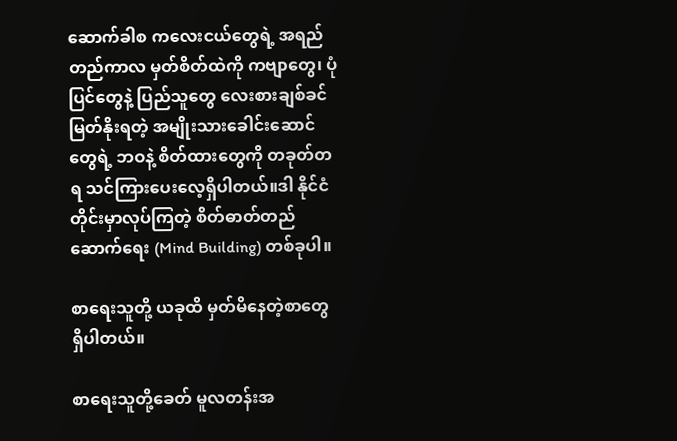ဆောက်ခါစ ကလေးငယ်တွေရဲ့ အရည်တည်ကာလ မှတ်စိတ်ထဲကို ကဗျာတွေ၊ ပုံပြင်တွေနဲ့ ပြည်သူတွေ လေးစားချစ်ခင်မြတ်နိုးရတဲ့ အမျိုးသားခေါင်းဆောင်တွေရဲ့ ဘဝနဲ့ စိတ်ထားတွေကို တခုတ်တရ သင်ကြားပေးလေ့ရှိပါတယ်။ဒါ နိုင်ငံတိုင်းမှာလုပ်ကြတဲ့ စိတ်ဓာတ်တည်ဆောက်ရေး (Mind Building) တစ်ခုပါ။

စာရေးသူတို့ ယခုထိ မှတ်မိနေတဲ့စာတွေ ရှိပါတယ်။

စာရေးသူတို့ခေတ် မူလတန်းအ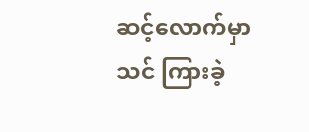ဆင့်လောက်မှာ သင် ကြားခဲ့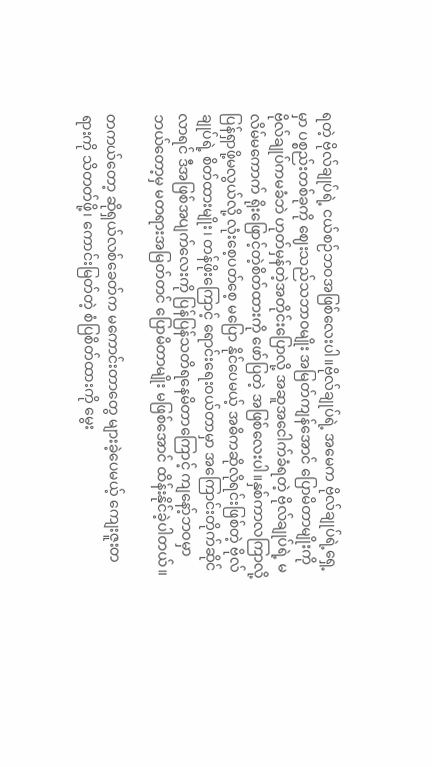ရတဲ့ ဗိုလ်ချုပ်ရဲ့ ငယ်စဉ်ဘဝအဖြစ်လေးပါ။ဗိုလ်ချုပ်ရဲ့ အမေက ဗိုလ်ချုပ်ရဲ့ရှေ့မှာ ပစ္စည်းတစ်ခုကို ဈေးသည်သဘာဝမျိုး အမြတ်ကျန်အောင် ပြောမိတာမျိုးကို ဗိုလ်ချုပ်ကမခံဘဲ ဟုတ်မှန်တဲ့အတိုင်းပြောလို့ အဆူအငေါက်ခံရတဲ့ ဗိုလ်ချုပ်ရဲ့ မလိမ်မကောက် ရိုးဖြောင့်တဲ့စိတ်ထားကို ဖော်ပြတဲ့ အဖြစ်လေးပါ။နှစ်ကာလကြာလို့ ပြန်ရှာဖို့မလွယ်လို့ လုံးစေ့ပတ်စေ့ မပြော နိုင်ပေမယ့် အဓိကဆိုလိုရင်းဖြစ်တဲ့ ဗိုလ်ချုပ်ရဲ့ စိတ်ထားမျိုး၊ တန်ဖိုးကြောင့် ရောင်းရေးဝယ်တာမှာ အကြောင်းတိုက်ဆိုင်လာရင် ဒီအဖြစ်အပျက်လေးကို ပြန်ပြန်သတိရနေမိတာကြောင့် ကျနော့်ဘဝမှာ ဘယ်တော့မှ မတရားအမြတ်တင် ပြောမိတာမျိုး မဖြစ်အောင် ထိန်းနိုင်ခဲ့ပါတယ်။

တကယ်တော့ ဆိုရှယ်လစ်ခေတ်က မကောင်းတာတွေ များခဲ့ပေမယ့် ကျေးဇူးတရားကို သိတတ်ဖို့၊ ကောင်းမြတ်တဲ့ စံပြစိတ်ထားကို မွေး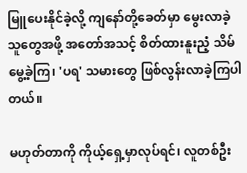မြူပေးနိုင်ခဲ့လို့ ကျနော်တို့ခေတ်မှာ မွေးလာခဲ့သူတွေအဖို့ အတော်အသင့် စိတ်ထားနူးညံ့ သိမ်မွေ့ခဲ့ကြ၊ 'ပရ' သမားတွေ ဖြစ်လွန်းလာခဲ့ကြပါတယ်။

မဟုတ်တာကို ကိုယ့်ရှေ့မှာလုပ်ရင်၊ လူတစ်ဦး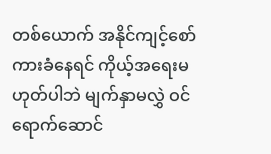တစ်ယောက် အနိုင်ကျင့်စော်ကားခံနေရင် ကိုယ့်အရေးမ ဟုတ်ပါဘဲ မျက်နှာမလွှဲ ဝင်ရောက်ဆောင်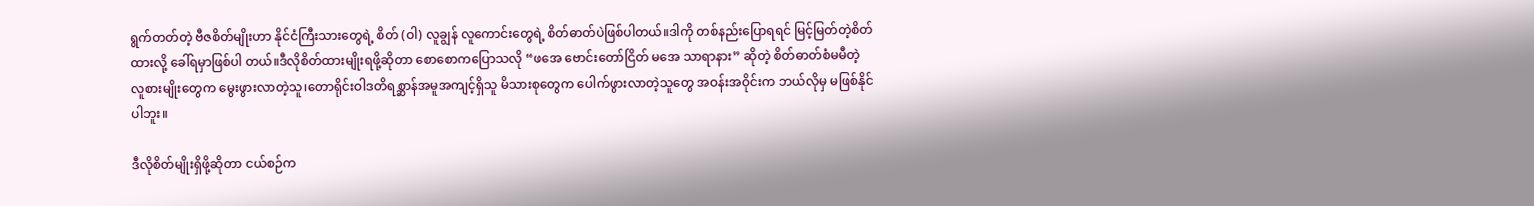ရွက်တတ်တဲ့ ဗီဇစိတ်မျိုးဟာ နိုင်ငံကြီးသားတွေရဲ့ စိတ် (ဝါ) လူချွန် လူကောင်းတွေရဲ့ စိတ်ဓာတ်ပဲဖြစ်ပါတယ်။ဒါကို တစ်နည်းပြောရရင် မြင့်မြတ်တဲ့စိတ်ထားလို့ ခေါ်ရမှာဖြစ်ပါ တယ်။ဒီလိုစိတ်ထားမျိုးရဖို့ဆိုတာ စောစောကပြောသလို “ဖအေ ဗောင်းတော်ငြိတ် မအေ သာရာနား” ဆိုတဲ့ စိတ်ဓာတ်စံမမီတဲ့ လူစားမျိုးတွေက မွေးဖွားလာတဲ့သူ၊တောရိုင်းဝါဒတိရစ္ဆာန်အမူအကျင့်ရှိသူ မိသားစုတွေက ပေါက်ဖွားလာတဲ့သူတွေ အဝန်းအဝိုင်းက ဘယ်လိုမှ မဖြစ်နိုင်ပါဘူး။

ဒီလိုစိတ်မျိုးရှိဖို့ဆိုတာ ငယ်စဉ်က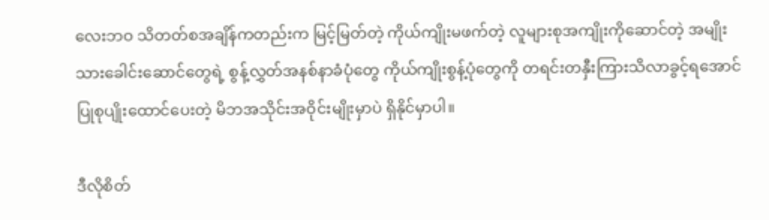လေးဘဝ သိတတ်စအချိန်ကတည်းက မြင့်မြတ်တဲ့ ကိုယ်ကျိုးမဖက်တဲ့ လူများစုအကျိုးကိုဆောင်တဲ့ အမျိုးသားခေါင်းဆောင်တွေရဲ့ စွန့်လွှတ်အနစ်နာခံပုံတွေ ကိုယ်ကျိုးစွန့်ပုံတွေကို တရင်းတနှီးကြားသိလာခွင့်ရအောင် ပြုစုပျိုးထောင်ပေးတဲ့ မိဘအသိုင်းအဝိုင်းမျိုးမှာပဲ ရှိနိုင်မှာပါ။

ဒီလိုစိတ်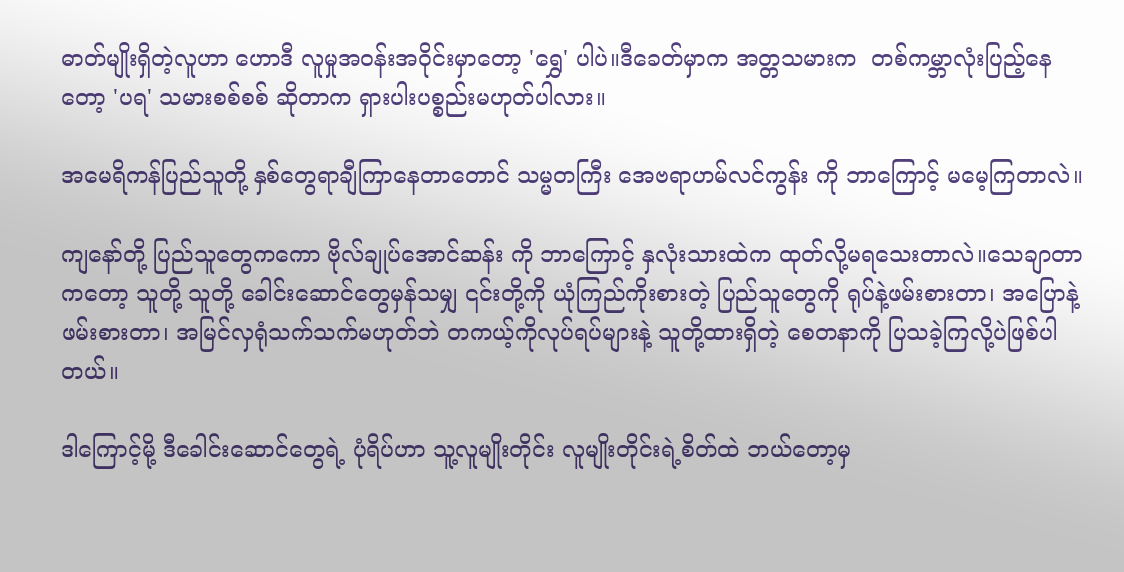ဓာတ်မျိုးရှိတဲ့လူဟာ ဟောဒီ လူမှုအဝန်းအဝိုင်းမှာတော့ 'ရွှေ' ပါပဲ။ဒီခေတ်မှာက အတ္တသမားက  တစ်ကမ္ဘာလုံးပြည့်နေတော့ 'ပရ' သမားစစ်စစ် ဆိုတာက ရှားပါးပစ္စည်းမဟုတ်ပါလား။

အမေရိကန်ပြည်သူတို့ နှစ်တွေရာချီကြာနေတာတောင် သမ္မတကြီး အေဗရာဟမ်လင်ကွန်း ကို ဘာကြောင့် မမေ့ကြတာလဲ။

ကျနော်တို့ ပြည်သူတွေကကော ဗိုလ်ချုပ်အောင်ဆန်း ကို ဘာကြောင့် နှလုံးသားထဲက ထုတ်လို့မရသေးတာလဲ။သေချာတာကတော့ သူတို့ သူတို့ ခေါင်းဆောင်တွေမှန်သမျှ ၎င်းတို့ကို ယုံကြည်ကိုးစားတဲ့ ပြည်သူတွေကို ရုပ်နဲ့ဖမ်းစားတာ၊ အပြောနဲ့ဖမ်းစားတာ၊ အမြင်လှရုံသက်သက်မဟုတ်ဘဲ တကယ့်ကိုလုပ်ရပ်များနဲ့ သူတို့ထားရှိတဲ့ စေတနာကို ပြသခဲ့ကြလို့ပဲဖြစ်ပါတယ်။

ဒါကြောင့်မို့ ဒီခေါင်းဆောင်တွေရဲ့ ပုံရိပ်ဟာ သူ့လူမျိုးတိုင်း လူမျိုးတိုင်းရဲ့စိတ်ထဲ ဘယ်တော့မှ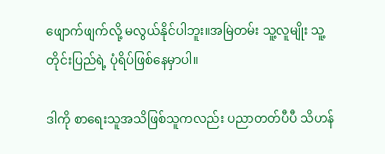ဖျောက်ဖျက်လို့ မလွယ်နိုင်ပါဘူး။အမြဲတမ်း သူ့လူမျိုး သူ့တိုင်းပြည်ရဲ့ ပုံရိပ်ဖြစ်နေမှာပါ။

ဒါကို စာရေးသူအသိဖြစ်သူကလည်း ပညာတတ်ပီပီ သိဟန်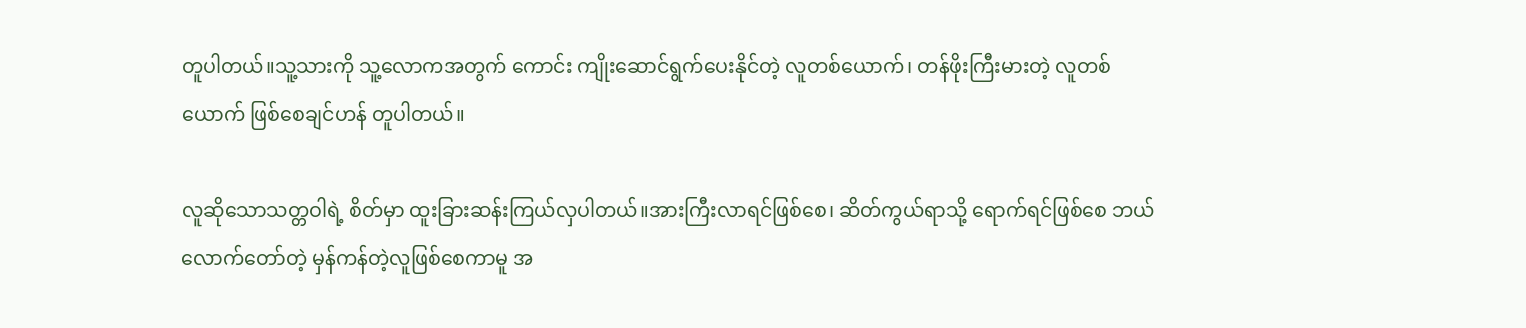တူပါတယ်။သူ့သားကို သူ့လောကအတွက် ကောင်း ကျိုးဆောင်ရွက်ပေးနိုင်တဲ့ လူတစ်ယောက်၊ တန်ဖိုးကြီးမားတဲ့ လူတစ်ယောက် ဖြစ်စေချင်ဟန် တူပါတယ်။

လူဆိုသောသတ္တဝါရဲ့ စိတ်မှာ ထူးခြားဆန်းကြယ်လှပါတယ်။အားကြီးလာရင်ဖြစ်စေ၊ ဆိတ်ကွယ်ရာသို့ ရောက်ရင်ဖြစ်စေ ဘယ်လောက်တော်တဲ့ မှန်ကန်တဲ့လူဖြစ်စေကာမူ အ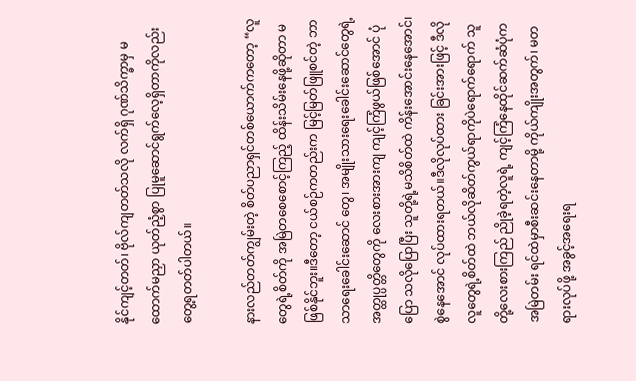နိုင်ကျင့်တတ်၊ ဗိုလ်ကျတတ်သလို လက်ရှိ ဂုဏ်သိက္ခာမှ မထောက်မညှာ ယုတ်ညံ့စွာ ပြုမူဆောင်ရွက်လေ့ရှိတာကိုလည်း တွေ့ရတတ်ပါတယ်။

နားလည်တတ်ကျွမ်းတဲ့ စိတ်ပညာရှင်တစ်ယောက်ကတော့ “လူတွေရဲ့စိတ်ကို အမြဲတစေစောင့်ကြည့် ထိန်းသိမ်းနေဖို့ဆိုတာ မဖြစ်နိုင်ဘူး။ဒီတော့ ငယ်စဉ်ကတည်းက မြင့်မြတ်ဖြူစင်တဲ့ ဘာသာရေးခေါင်းဆောင် တွေ၊ အမျိုးသားရေးခေါင်းဆောင်တွေရဲ့ အတ္ထုပ္ပတ္တိတွေကို လေးစားအားကျ ကျင့်ကြံဖွယ်ဖြစ်အောင် ပုံပြော သလိုပြောပြီး သူတို့ရဲ့မသိစိတ်ထဲ ကိန်းအောင်းနေအောင်၊ စွဲနေအောင် လုပ်ထားရတယ်။ဒီလိုလုပ်ထား ခြင်းအားဖြင့် ဒီလိုလူတွေရဲ့စိတ်ထဲ ဘယ်လိုဆိတ်ကွယ်ရာကိုပဲရောက်ရောက် သူတို့လေးစားကြည် ညိုခဲ့ရတဲ့လူရဲ့ ကျင့်ကြံနေထိုင်ဆက်ဆံပုံက အမြဲတမ်း ရင်ထဲမှာစီးဆင်းနေတာမို့ ကိုယ်ကျိုးအတွက်၊ မတရားလုပ်ဖို့ အခွင့်အရေးရ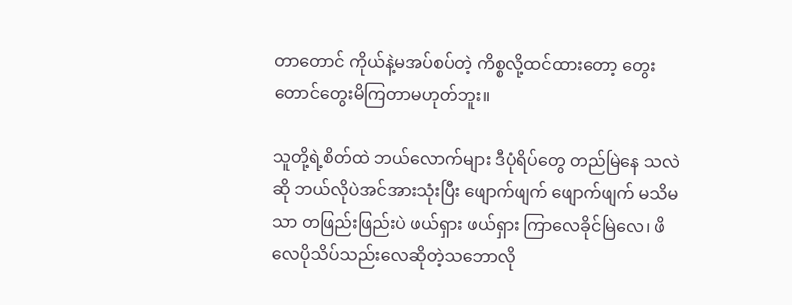တာတောင် ကိုယ်နဲ့မအပ်စပ်တဲ့ ကိစ္စလို့ထင်ထားတော့ တွေးတောင်တွေးမိကြတာမဟုတ်ဘူး။

သူတို့ရဲ့စိတ်ထဲ ဘယ်လောက်များ ဒီပုံရိပ်တွေ တည်မြဲနေ သလဲဆို ဘယ်လိုပဲအင်အားသုံးပြီး ဖျောက်ဖျက် ဖျောက်ဖျက် မသိမသာ တဖြည်းဖြည်းပဲ ဖယ်ရှား ဖယ်ရှား ကြာလေခိုင်မြဲလေ၊ ဖိလေပိုသိပ်သည်းလေဆိုတဲ့သဘောလို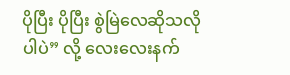ပိုပြီး ပိုပြီး စွဲမြဲလေဆိုသလိုပါပဲ” လို့ လေးလေးနက်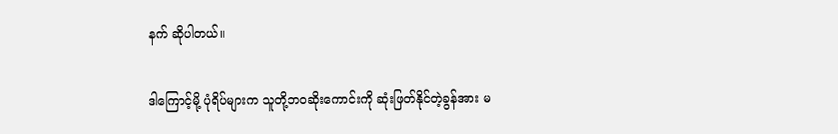နက် ဆိုပါတယ်။

ဒါကြောင့်မို့ ပုံရိပ်များက သူတို့ဘဝဆိုးကောင်းကို ဆုံးဖြတ်နိုင်တဲ့ခွန်အား မ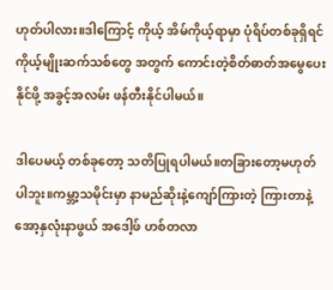ဟုတ်ပါလား။ဒါကြောင့် ကိုယ့် အိမ်ကိုယ့်ရာမှာ ပုံရိပ်တစ်ခုရှိရင် ကိုယ့်မျိုးဆက်သစ်တွေ အတွက် ကောင်းတဲ့စိတ်ဓာတ်အမွေပေးနိုင်ဖို့ အခွင့်အလမ်း ဖန်တီးနိုင်ပါမယ်။

ဒါပေမယ့် တစ်ခုတော့ သတိပြုရပါမယ်။တခြားတော့မဟုတ်ပါဘူး။ကမ္ဘာ့သမိုင်းမှာ နာမည်ဆိုးနဲ့ကျော်ကြားတဲ့ ကြားတာနဲ့ အော့နှလုံးနာဖွယ် အဒေါ့ဖ် ဟစ်တလာ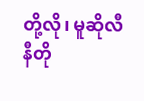တို့လို၊ မူဆိုလီနီတို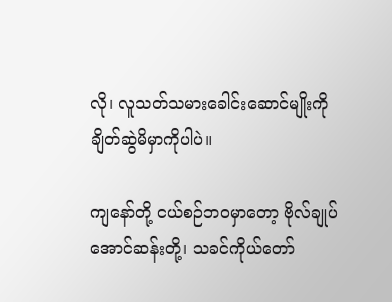လို၊ လူသတ်သမားခေါင်းဆောင်မျိုးကို ချိတ်ဆွဲမိမှာကိုပါပဲ။

ကျနော်တို့ ငယ်စဉ်ဘဝမှာတော့ ဗိုလ်ချုပ်အောင်ဆန်းတို့၊ သခင်ကိုယ်တော်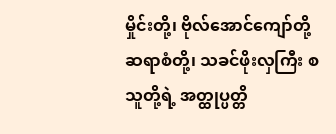မှိုင်းတို့၊ ဗိုလ်အောင်ကျော်တို့ ဆရာစံတို့၊ သခင်ဖိုးလှကြီး စသူတို့ရဲ့ အတ္ထုပ္ပတ္တိ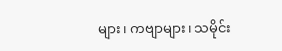များ၊ ကဗျာများ၊ သမိုင်း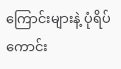ကြောင်းများနဲ့ ပုံရိပ်ကောင်း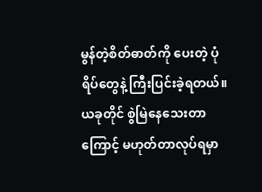မွန်တဲ့စိတ်ဓာတ်ကို ပေးတဲ့ ပုံရိပ်တွေနဲ့ ကြီးပြင်းခဲ့ရတယ်။ယခုတိုင် စွဲမြဲနေသေးတာကြောင့် မဟုတ်တာလုပ်ရမှာ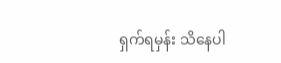ရှက်ရမှန်း သိနေပါ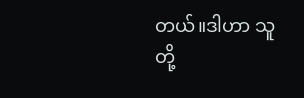တယ်။ဒါဟာ သူတို့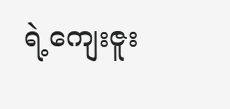ရဲ့ကျေးဇူး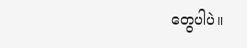တွေပါပဲ။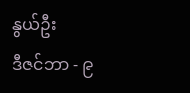နွယ်ဦး
ဒီဇင်ဘာ - ၉